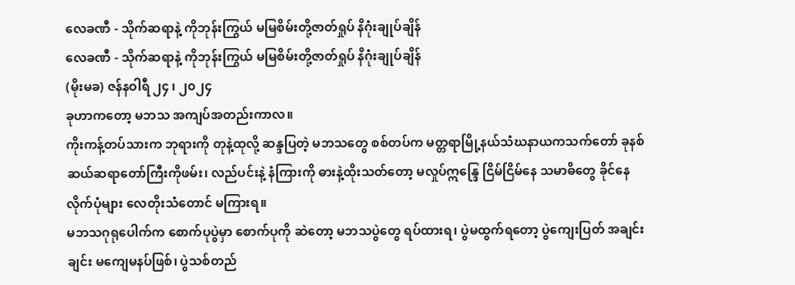လေခဏီ - သိုက်ဆရာနဲ့ ကိုဘုန်းကြွယ် မမြစိမ်းတို့ဇာတ်ရှုပ် နိဂုံးချုပ်ချိန်
လေခဏီ - သိုက်ဆရာနဲ့ ကိုဘုန်းကြွယ် မမြစိမ်းတို့ဇာတ်ရှုပ် နိဂုံးချုပ်ချိန်
(မိုးမခ) ဇန်နဝါရီ ၂၄ ၊ ၂၀၂၄
ခုဟာကတော့ မဘသ အကျပ်အတည်းကာလ။
ကိုးကန့်တပ်သားက ဘုရားကို တုနဲ့ထုလို့ ဆန္ဒပြတဲ့ မဘသတွေ စစ်တပ်က မတ္တရာမြို့နယ်သံဃနာယကသက်တော် ခုနစ်ဆယ်ဆရာတော်ကြီးကိုဖမ်း၊ လည်ပင်းနဲ့ နံကြားကို ဓားနဲ့ထိုးသတ်တော့ မလှုပ်ဣန္ဒြေ ငြိမ်ငြိမ်နေ သမာဓိတွေ ခိုင်နေလိုက်ပုံများ လေတိုးသံတောင် မကြားရ။
မဘသဂုရုပေါက်က စောက်ပုပွဲမှာ စောက်ပုကို ဆဲတော့ မဘသပွဲတွေ ရပ်ထားရ၊ ပွဲမထွက်ရတော့ ပွဲကျေးပြတ် အချင်းချင်း မကျေမနပ်ဖြစ်၊ ပွဲသစ်တည်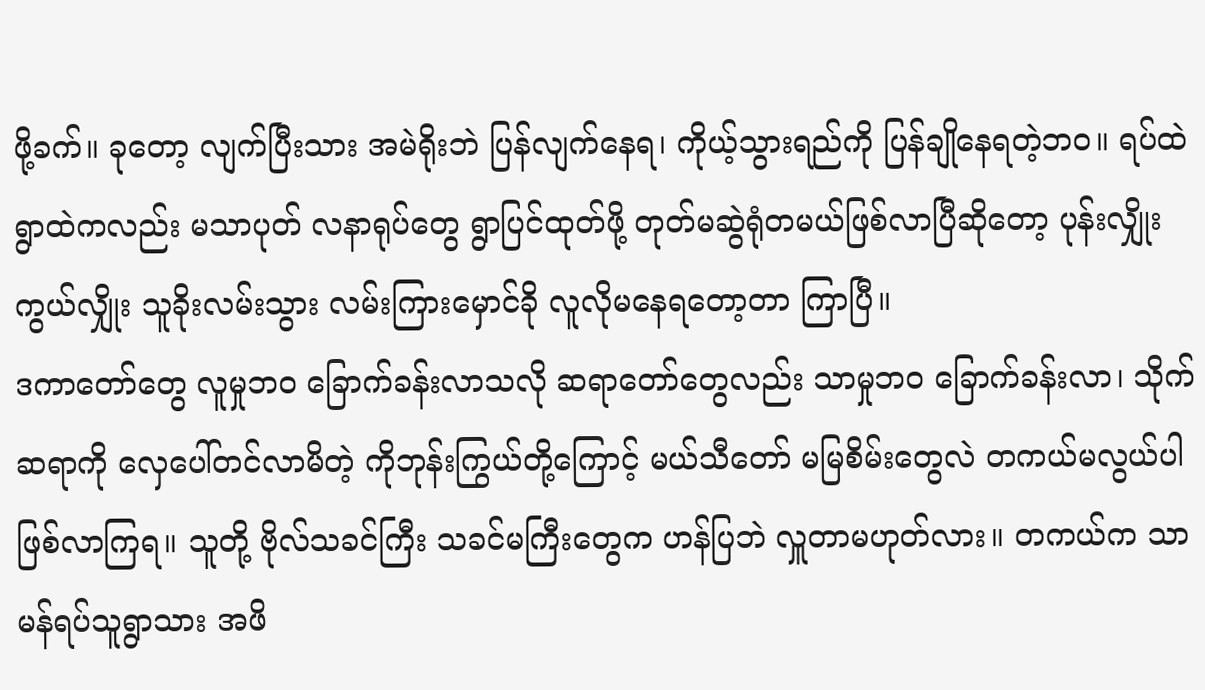ဖို့ခက်။ ခုတော့ လျက်ပြီးသား အမဲရိုးဘဲ ပြန်လျက်နေရ၊ ကိုယ့်သွားရည်ကို ပြန်ချိုနေရတဲ့ဘဝ။ ရပ်ထဲရွာထဲကလည်း မသာပုတ် လနာရုပ်တွေ ရွာပြင်ထုတ်ဖို့ တုတ်မဆွဲရုံတမယ်ဖြစ်လာပြီဆိုတော့ ပုန်းလျှိုးကွယ်လျှိုး သူခိုးလမ်းသွား လမ်းကြားမှောင်ခို လူလိုမနေရတော့တာ ကြာပြီ။
ဒကာတော်တွေ လူမှုဘဝ ခြောက်ခန်းလာသလို ဆရာတော်တွေလည်း သာမှုဘဝ ခြောက်ခန်းလာ၊ သိုက်ဆရာကို လှေပေါ်တင်လာမိတဲ့ ကိုဘုန်းကြွယ်တို့ကြောင့် မယ်သီတော် မမြစိမ်းတွေလဲ တကယ်မလွယ်ပါ ဖြစ်လာကြရ။ သူတို့ ဗိုလ်သခင်ကြီး သခင်မကြီးတွေက ဟန်ပြဘဲ လှူတာမဟုတ်လား။ တကယ်က သာမန်ရပ်သူရွာသား အဖိ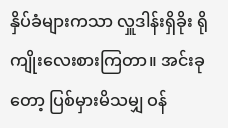နှိပ်ခံများကသာ လှူဒါန်းရှိခိုး ရိုကျိုးလေးစားကြတာ။ အင်းခုတော့ ပြစ်မှားမိသမျှ ဝန်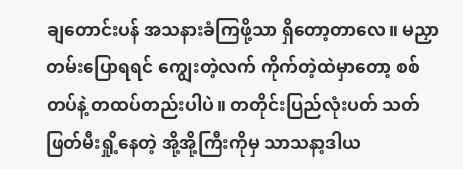ချတောင်းပန် အသနားခံကြဖို့သာ ရှိတော့တာလေ။ မညှာတမ်းပြောရရင် ကျွေးတဲ့လက် ကိုက်တဲ့ထဲမှာတော့ စစ်တပ်နဲ့ တထပ်တည်းပါပဲ။ တတိုင်းပြည်လုံးပတ် သတ်ဖြတ်မီးရှို့နေတဲ့ အို့အို့ကြီးကိုမှ သာသနာ့ဒါယ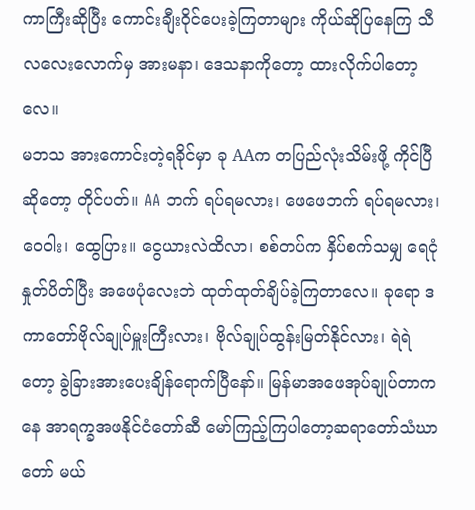ကာကြီးဆိုပြီး ကောင်းချီးဝိုင်ပေးခဲ့ကြတာများ ကိုယ်ဆိုပြနေကြ သီလလေးလောက်မှ အားမနာ၊ ဒေသနာကိုတော့ ထားလိုက်ပါတော့လေ။
မဘသ အားကောင်းတဲ့ရခိုင်မှာ ခု AAက တပြည်လုံးသိမ်းဖို့ ကိုင်ပြီဆိုတော့ တိုင်ပတ်။ AA ဘက် ရပ်ရမလား၊ ဖေဖေဘက် ရပ်ရမလား၊ ဝေဝါး၊ ထွေပြား။ ငွေယားလဲထိလာ၊ စစ်တပ်က နှိပ်စက်သမျှ ရေငုံနှုတ်ပိတ်ပြီး အဖေပုံလေးဘဲ ထုတ်ထုတ်ချိပ်ခဲ့ကြတာလေ။ ခုရော ဒကာတော်ဗိုလ်ချုပ်မှူးကြီးလား၊ ဗိုလ်ချုပ်ထွန်းမြတ်နိုင်လား၊ ရဲရဲတော့ ခွဲခြားအားပေးချိန်ရောက်ပြီနော်။ မြန်မာအဖေအုပ်ချုပ်တာကနေ အာရက္ခအဖနိုင်ငံတော်ဆီ မော်ကြည့်ကြပါတော့ဆရာတော်သံဃာတော် မယ်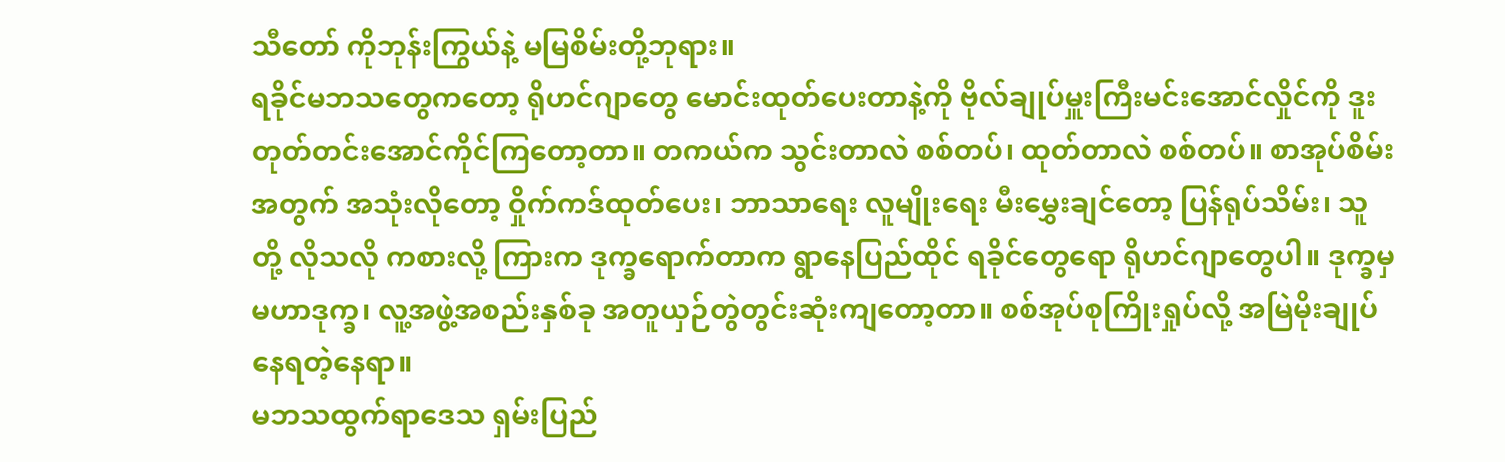သီတော် ကိုဘုန်းကြွယ်နဲ့ မမြစိမ်းတို့ဘုရား။
ရခိုင်မဘသတွေကတော့ ရိုဟင်ဂျာတွေ မောင်းထုတ်ပေးတာနဲ့ကို ဗိုလ်ချုပ်မှူးကြီးမင်းအောင်လှိုင်ကို ဒူးတုတ်တင်းအောင်ကိုင်ကြတော့တာ။ တကယ်က သွင်းတာလဲ စစ်တပ်၊ ထုတ်တာလဲ စစ်တပ်။ စာအုပ်စိမ်းအတွက် အသုံးလိုတော့ ဝှိုက်ကဒ်ထုတ်ပေး၊ ဘာသာရေး လူမျိုးရေး မီးမွှေးချင်တော့ ပြန်ရုပ်သိမ်း၊ သူတို့ လိုသလို ကစားလို့ ကြားက ဒုက္ခရောက်တာက ရွာနေပြည်ထိုင် ရခိုင်တွေရော ရိုဟင်ဂျာတွေပါ။ ဒုက္ခမှ မဟာဒုက္ခ၊ လူ့အဖွဲ့အစည်းနှစ်ခု အတူယှဉ်တွဲတွင်းဆုံးကျတော့တာ။ စစ်အုပ်စုကြိုးရှုပ်လို့ အမြဲမိုးချုပ်နေရတဲ့နေရာ။
မဘသထွက်ရာဒေသ ရှမ်းပြည်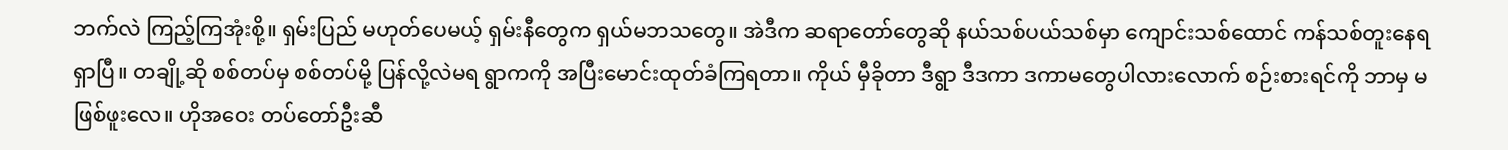ဘက်လဲ ကြည့်ကြအုံးစို့။ ရှမ်းပြည် မဟုတ်ပေမယ့် ရှမ်းနီတွေက ရှယ်မဘသတွေ။ အဲဒီက ဆရာတော်တွေဆို နယ်သစ်ပယ်သစ်မှာ ကျောင်းသစ်ထောင် ကန်သစ်တူးနေရရှာပြီ။ တချို့ဆို စစ်တပ်မှ စစ်တပ်မို့ ပြန်လို့လဲမရ ရွာကကို အပြီးမောင်းထုတ်ခံကြရတာ။ ကိုယ် မှီခိုတာ ဒီရွာ ဒီဒကာ ဒကာမတွေပါလားလောက် စဉ်းစားရင်ကို ဘာမှ မဖြစ်ဖူးလေ။ ဟိုအဝေး တပ်တော်ဦးဆီ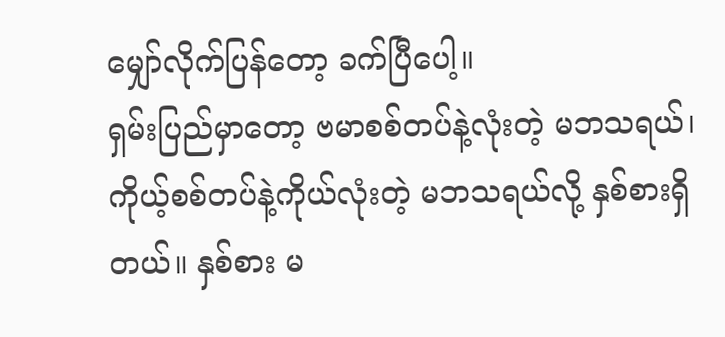မျှော်လိုက်ပြန်တော့ ခက်ပြီပေါ့။
ရှမ်းပြည်မှာတော့ ဗမာစစ်တပ်နဲ့လုံးတဲ့ မဘသရယ်၊ ကိုယ့်စစ်တပ်နဲ့ကိုယ်လုံးတဲ့ မဘသရယ်လို့ နှစ်စားရှိတယ်။ နှစ်စား မ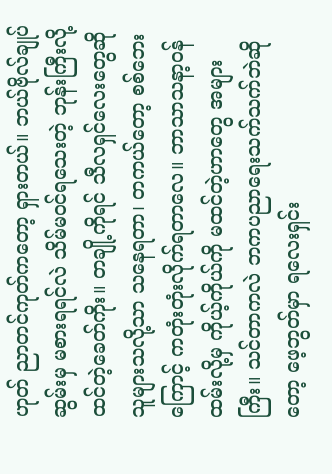ဟုတ် ညာတင်ကုတ်ကတော့ ရှားတယ်။ ဘယ်ဗိုလ်ချုပ်ဆွမ်းမှ မစားရရင်လဲ သိမ်မဝင်ရသေးတဲ့ ဘုန်းကြီးလို့ ထင်တဲ့ခေတ်ကိုး။ တချို့ကိုရင် သီလရှင်လေးတွေဆို သူများသလို့သာ သနေရတာ၊ တကယ်တော့ စစ်ဘေးကြောင့် ကတုံးတုံးလိုက်ရတာလေ။ ဘာသာသနာ့ဝန်ထမ်းလို့မှ ကိုယ့်ကိုယ်ကို မထင်တဲ့ဟာတွေ အများကြီး။ သင်တာကလဲ ဘကပညာရေးသက်သက်ဘဲဆိုတော့ ဖေ့ဘွတ်မှာ ရလေးရှင်း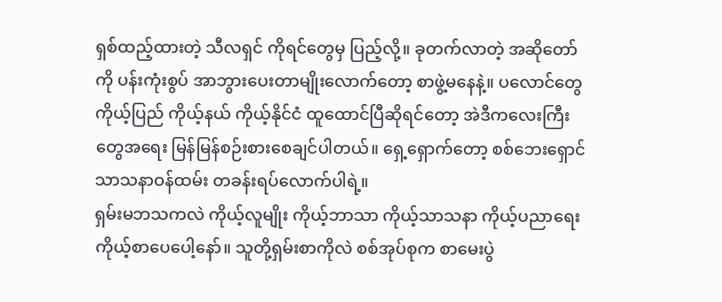ရှစ်ထည့်ထားတဲ့ သီလရှင် ကိုရင်တွေမှ ပြည့်လို့။ ခုတက်လာတဲ့ အဆိုတော်ကို ပန်းကုံးစွပ် အာဘွားပေးတာမျိုးလောက်တော့ စာဖွဲ့မနေနဲ့။ ပလောင်တွေ ကိုယ့်ပြည် ကိုယ့်နယ် ကိုယ့်နိုင်ငံ ထူထောင်ပြီဆိုရင်တော့ အဲဒီကလေးကြီးတွေအရေး မြန်မြန်စဉ်းစားစေချင်ပါတယ်။ ရှေ့ရှောက်တော့ စစ်ဘေးရှောင်သာသနာဝန်ထမ်း တခန်းရပ်လောက်ပါရဲ့။
ရှမ်းမဘသကလဲ ကိုယ့်လူမျိုး ကိုယ့်ဘာသာ ကိုယ့်သာသနာ ကိုယ့်ပညာရေး ကိုယ့်စာပေပေါ့နော်။ သူတို့ရှမ်းစာကိုလဲ စစ်အုပ်စုက စာမေးပွဲ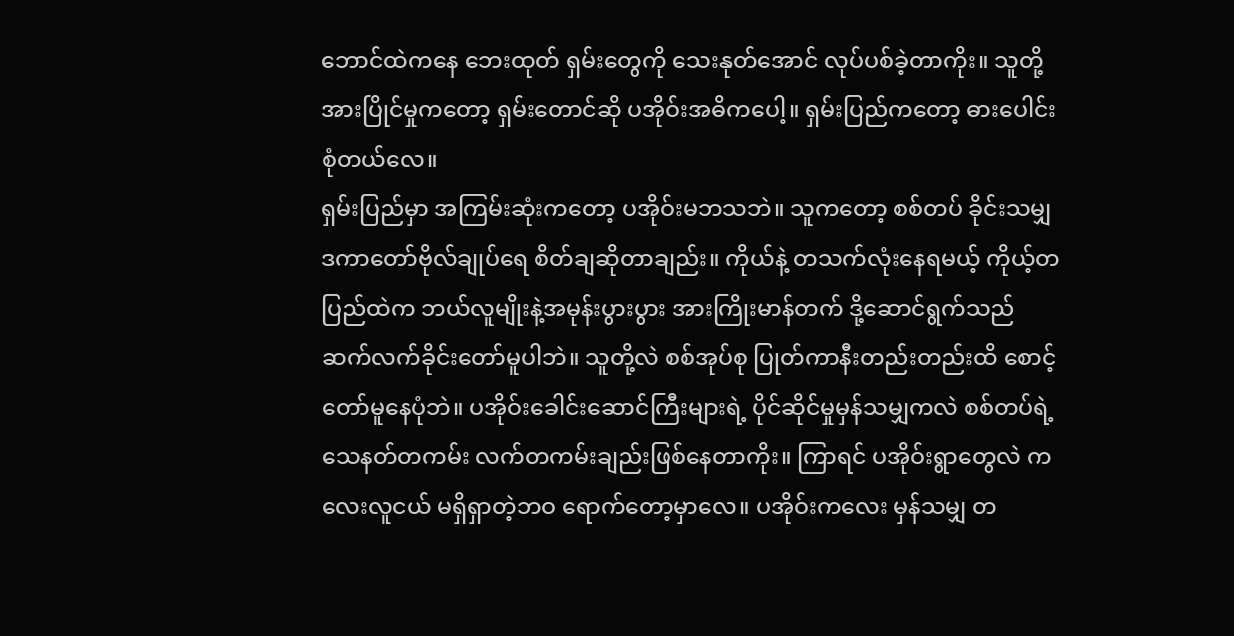ဘောင်ထဲကနေ ဘေးထုတ် ရှမ်းတွေကို သေးနုတ်အောင် လုပ်ပစ်ခဲ့တာကိုး။ သူတို့အားပြိုင်မှုကတော့ ရှမ်းတောင်ဆို ပအိုဝ်းအဓိကပေါ့။ ရှမ်းပြည်ကတော့ ဓားပေါင်းစုံတယ်လေ။
ရှမ်းပြည်မှာ အကြမ်းဆုံးကတော့ ပအိုဝ်းမဘသဘဲ။ သူကတော့ စစ်တပ် ခိုင်းသမျှ ဒကာတော်ဗိုလ်ချုပ်ရေ စိတ်ချဆိုတာချည်း။ ကိုယ်နဲ့ တသက်လုံးနေရမယ့် ကိုယ့်တပြည်ထဲက ဘယ်လူမျိုးနဲ့အမုန်းပွားပွား အားကြိုးမာန်တက် ဒို့ဆောင်ရွက်သည် ဆက်လက်ခိုင်းတော်မူပါဘဲ။ သူတို့လဲ စစ်အုပ်စု ပြုတ်ကာနီးတည်းတည်းထိ စောင့်တော်မူနေပုံဘဲ။ ပအိုဝ်းခေါင်းဆောင်ကြီးများရဲ့ ပိုင်ဆိုင်မှုမှန်သမျှကလဲ စစ်တပ်ရဲ့ သေနတ်တကမ်း လက်တကမ်းချည်းဖြစ်နေတာကိုး။ ကြာရင် ပအိုဝ်းရွာတွေလဲ ကလေးလူငယ် မရှိရှာတဲ့ဘဝ ရောက်တော့မှာလေ။ ပအိုဝ်းကလေး မှန်သမျှ တ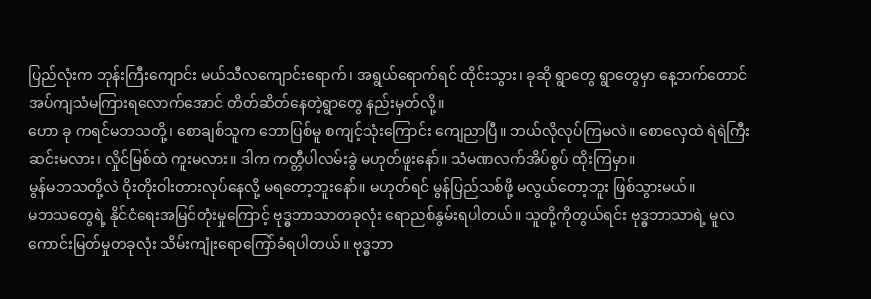ပြည်လုံးက ဘုန်းကြီးကျောင်း မယ်သီလကျောင်းရောက်၊ အရွယ်ရောက်ရင် ထိုင်းသွား၊ ခုဆို ရွာတွေ ရွာတွေမှာ နေ့ဘက်တောင် အပ်ကျသံမကြားရလောက်အောင် တိတ်ဆိတ်နေတဲ့ရွာတွေ နည်းမှတ်လို့။
ဟော ခု ကရင်မဘသတို့၊ စောချစ်သူက ဘောပြစ်မူ စကျင့်သုံးကြောင်း ကျေညာပြီ။ ဘယ်လိုလုပ်ကြမလဲ။ စောလှေထဲ ရဲရဲကြီး ဆင်းမလား၊ လှိုင်မြစ်ထဲ ကူးမလား။ ဒါက ကတ္တီပါလမ်းခွဲ မဟုတ်ဖူးနော်။ သံမဏလက်အိပ်စွပ် ထိုးကြမှာ။
မွန်မဘသတို့လဲ ဝိုးတိုးဝါးတားလုပ်နေလို့ မရတော့ဘူးနော်။ မဟုတ်ရင် မွန်ပြည်သစ်ဖို့ မလွယ်တော့ဘူး ဖြစ်သွားမယ်။
မဘသတွေရဲ့ နိုင်ငံရေးအမြင်တုံးမှုကြောင့် ဗုဒ္ဓဘာသာတခုလုံး ရောညစ်နွမ်းရပါတယ်။ သူတို့ကိုတွယ်ရင်း ဗုဒ္ဓဘာသာရဲ့ မူလကောင်းမြတ်မှုတခုလုံး သိမ်းကျုံးရောကြော်ခံရပါတယ်။ ဗုဒ္ဓဘာ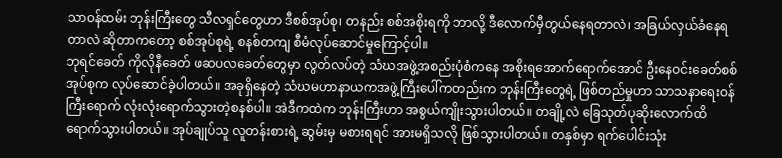သာဝန်ထမ်း ဘုန်းကြီးတွေ သီလရှင်တွေဟာ ဒီစစ်အုပ်စု၊ တနည်း စစ်အစိုးရကို ဘာလို့ ဒီလောက်မှီတွယ်နေရတာလဲ၊ အခြယ်လှယ်ခံနေရတာလဲ ဆိုတာကတော့ စစ်အုပ်စုရဲ့ စနစ်တကျ စီမံလုပ်ဆောင်မှုကြောင့်ပါ။
ဘုရင်ခေတ် ကိုလိုနီခေတ် ဖဆပလခေတ်တွေမှာ လွတ်လပ်တဲ့ သံဃအဖွဲ့အစည်းပုံစံကနေ အစိုးရအောက်ရောက်အောင် ဦးနေဝင်းခေတ်စစ်အုပ်စုက လုပ်ဆောင်ခဲ့ပါတယ်။ အခုရှိနေတဲ့ သံဃမဟာနာယကအဖွဲ့ကြီးပေါ်ကတည်းက ဘုန်းကြီးတွေရဲ့ ဖြစ်တည်မှုဟာ သာသနာရေးဝန်ကြီးရောက် လုံးလုံးရောက်သွားတဲ့စနစ်ပါ။ အဲဒီကထဲက ဘုန်းကြီးဟာ အစွယ်ကျိုးသွားပါတယ်။ တချို့လဲ ခြေသုတ်ပုဆိုးလောက်ထိ ရောက်သွားပါတယ်။ အုပ်ချုပ်သူ လူတန်းစားရဲ့ ဆွမ်းမှ မစားရရင် အားမရှိသလို ဖြစ်သွားပါတယ်။ တနှစ်မှာ ရက်ပေါင်းသုံး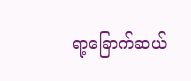ရာ့ခြောက်ဆယ်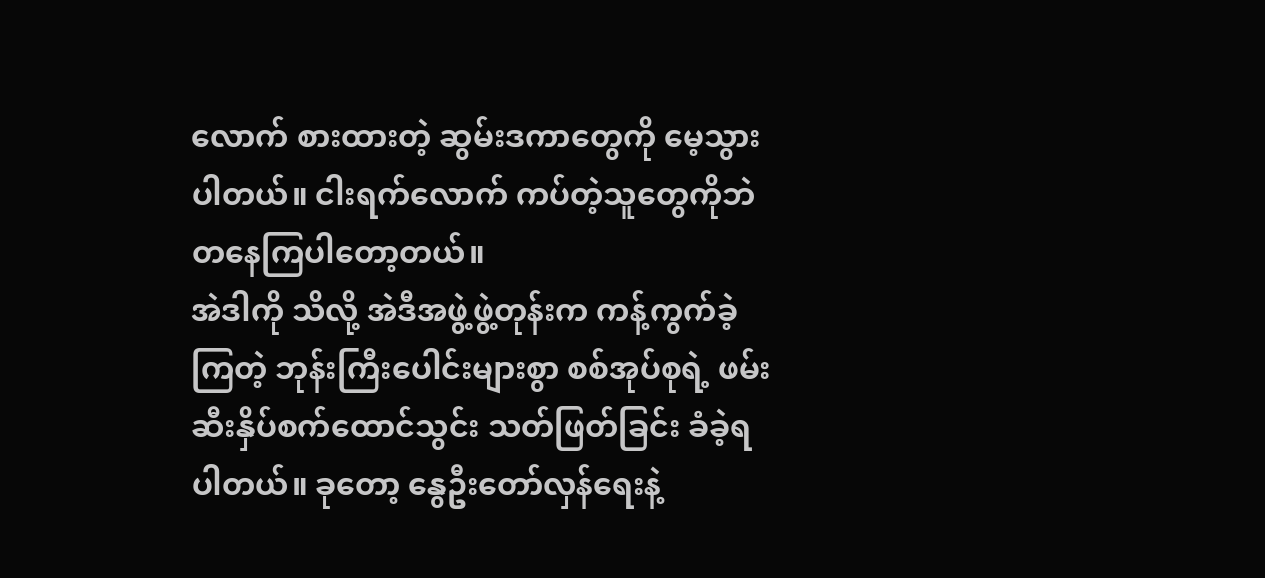လောက် စားထားတဲ့ ဆွမ်းဒကာတွေကို မေ့သွားပါတယ်။ ငါးရက်လောက် ကပ်တဲ့သူတွေကိုဘဲ တနေကြပါတော့တယ်။
အဲဒါကို သိလို့ အဲဒီအဖွဲ့ဖွဲ့တုန်းက ကန့်ကွက်ခဲ့ကြတဲ့ ဘုန်းကြီးပေါင်းများစွာ စစ်အုပ်စုရဲ့ ဖမ်းဆီးနှိပ်စက်ထောင်သွင်း သတ်ဖြတ်ခြင်း ခံခဲ့ရပါတယ်။ ခုတော့ နွေဦးတော်လှန်ရေးနဲ့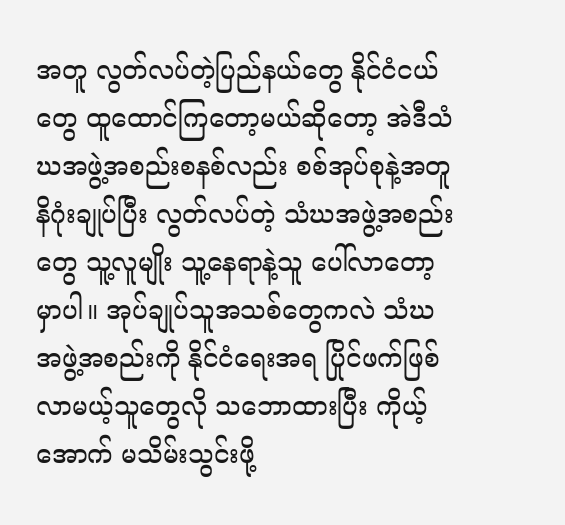အတူ လွတ်လပ်တဲ့ပြည်နယ်တွေ နိုင်ငံငယ်တွေ ထူထောင်ကြတော့မယ်ဆိုတော့ အဲဒီသံဃအဖွဲ့အစည်းစနစ်လည်း စစ်အုပ်စုနဲ့အတူ နိဂုံးချုပ်ပြီး လွတ်လပ်တဲ့ သံဃအဖွဲ့အစည်းတွေ သူ့လူမျိုး သူ့နေရာနဲ့သူ ပေါ်လာတော့မှာပါ။ အုပ်ချုပ်သူအသစ်တွေကလဲ သံဃအဖွဲ့အစည်းကို နိုင်ငံရေးအရ ပြိုင်ဖက်ဖြစ်လာမယ့်သူတွေလို သဘောထားပြီး ကိုယ့်အောက် မသိမ်းသွင်းဖို့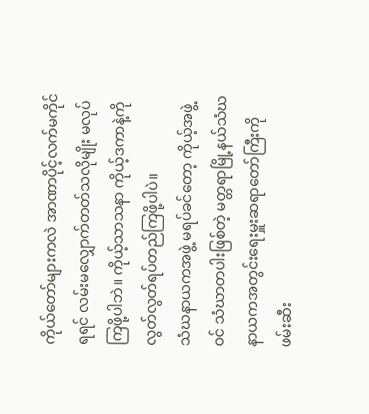ကိုယ်တော်များကလဲ အာဏာပိုင့်လက်မကိုင်ရရင် လမ်းမလျှောက်တတ်သလိုမျိုး မလုပ်ကြဖို့ပါဘဲ။ ကိုယ့်သာသနာ ကိုယ့်ဒကာနဲ့ကို လွတ်လွတ်ရပ်တည်ကြဖို့ပါပဲ။
သံဃနာယကအဖွဲ့ မရပ်ခင်တော့ ကိုယ့်အဖွဲ့ဝင် သံဃာတပါးဖြစ်တဲ့ မတ္တရာမြို့နယ်သံဃနာယကအတွင်းရေးမှူးဆရာတော်ကြီးကို ဖမ်းဆီး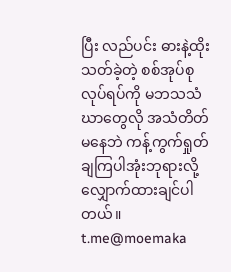ပြီး လည်ပင်း ဓားနဲ့ထိုးသတ်ခဲ့တဲ့ စစ်အုပ်စု လုပ်ရပ်ကို မဘသသံဃာတွေလို အသံတိတ်မနေဘဲ ကန့်ကွက်ရှုတ်ချကြပါအုံးဘုရားလို့ လျှောက်ထားချင်ပါတယ်။
t.me@moemaka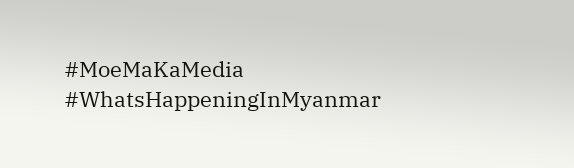#MoeMaKaMedia
#WhatsHappeningInMyanmar